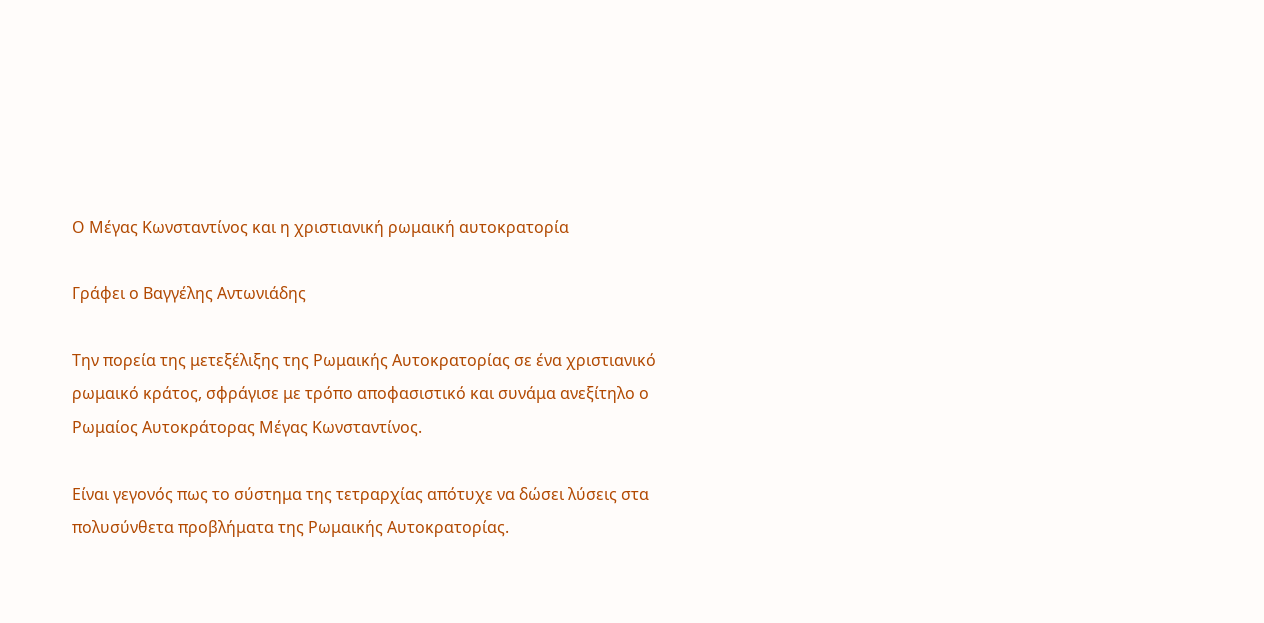Ο Μέγας Κωνσταντίνος και η χριστιανική ρωμαική αυτοκρατορία

Γράφει ο Βαγγέλης Αντωνιάδης

Την πορεία της μετεξέλιξης της Ρωμαικής Αυτοκρατορίας σε ένα χριστιανικό ρωμαικό κράτος, σφράγισε με τρόπο αποφασιστικό και συνάμα ανεξίτηλο ο Ρωμαίος Αυτοκράτορας Μέγας Κωνσταντίνος.

Είναι γεγονός πως το σύστημα της τετραρχίας απότυχε να δώσει λύσεις στα πολυσύνθετα προβλήματα της Ρωμαικής Αυτοκρατορίας.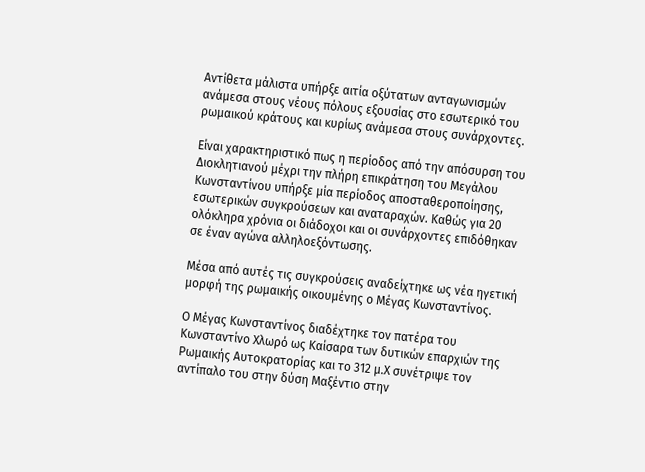Αντίθετα μάλιστα υπήρξε αιτία οξύτατων ανταγωνισμών ανάμεσα στους νέους πόλους εξουσίας στο εσωτερικό του ρωμαικού κράτους και κυρίως ανάμεσα στους συνάρχοντες.

Είναι χαρακτηριστικό πως η περίοδος από την απόσυρση του Διοκλητιανού μέχρι την πλήρη επικράτηση του Μεγάλου Κωνσταντίνου υπήρξε μία περίοδος αποσταθεροποίησης, εσωτερικών συγκρούσεων και αναταραχών. Καθώς για 20 ολόκληρα χρόνια οι διάδοχοι και οι συνάρχοντες επιδόθηκαν σε έναν αγώνα αλληλοεξόντωσης.

Μέσα από αυτές τις συγκρούσεις αναδείχτηκε ως νέα ηγετική μορφή της ρωμαικής οικουμένης ο Μέγας Κωνσταντίνος.

Ο Μέγας Κωνσταντίνος διαδέχτηκε τον πατέρα του Κωνσταντίνο Χλωρό ως Καίσαρα των δυτικών επαρχιών της Ρωμαικής Αυτοκρατορίας και το 312 μ.Χ συνέτριψε τον αντίπαλο του στην δύση Μαξέντιο στην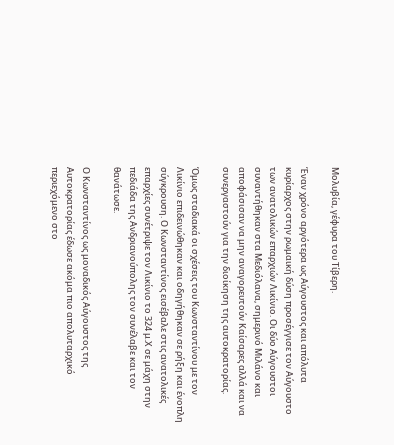Μολυβία, γέφυρα του Τίβερη.

Έναν χρόνο αργότερα ως Αύγουστος και απόλυτα κυρίαρχος στην ρωμαική δύση προσέγγισε τον Αύγουστο των ανατολικών επαρχιών Λικίνιο. Οι δύο Αύγουστοι συναντήθηκαν στα Μεδιόλανα, σημερινό Μιλάνο και αποφάσισαν να μην αναγορευτούν Καίσαρες αλλά και να συνεργαστούν για την διοίκηση της αυτοκρατορίας.

Όμως σταδιακά οι σχέσεις του Κωνσταντίνου με τον Λικίνιο επιδεινώθηκαν και οδηγήθηκαν σε ρήξη και ένοπλη σύγκρουση. Ο Κωνσταντίνος εισέβαλε στις ανατολικές επαρχίες συνέτριψε τον Λικίνιο το 324 μ.Χ σε μάχη στην πεδιάδα της Ανδριανούπολης τον συνέλαβε και τον θανάτωσε.

Ο Κωνσταντίνος ως μοναδικός Αύγουστος της Αυτοκρατορίας έδωσε ακόμα πιο απολυταρχικό περιεχόμενο στο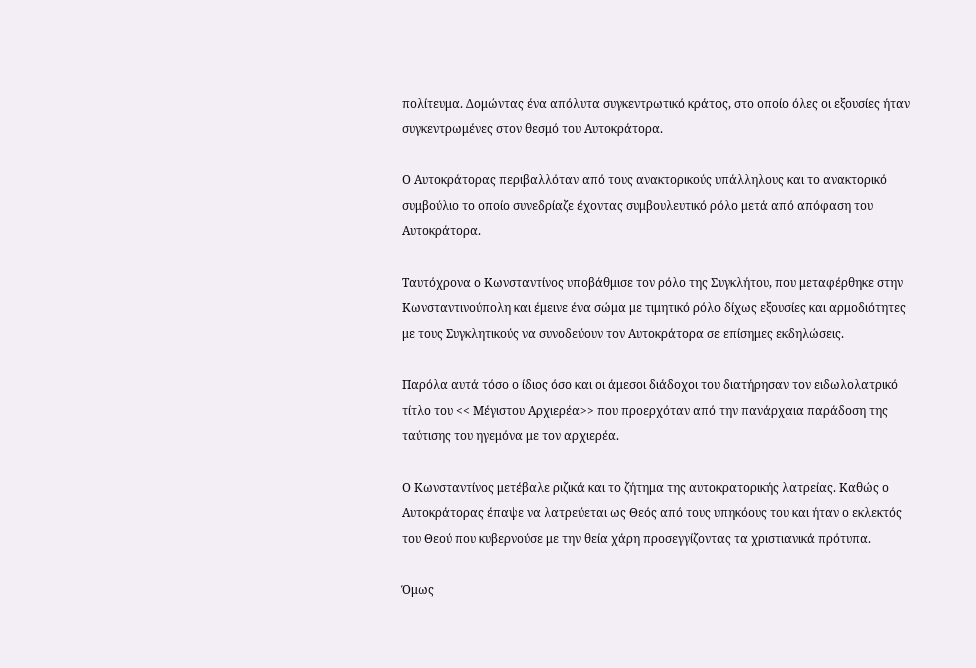πολίτευμα. Δομώντας ένα απόλυτα συγκεντρωτικό κράτος, στο οποίο όλες οι εξουσίες ήταν συγκεντρωμένες στον θεσμό του Αυτοκράτορα.

Ο Αυτοκράτορας περιβαλλόταν από τους ανακτορικούς υπάλληλους και το ανακτορικό συμβούλιο το οποίο συνεδρίαζε έχοντας συμβουλευτικό ρόλο μετά από απόφαση του Αυτοκράτορα.

Ταυτόχρονα ο Κωνσταντίνος υποβάθμισε τον ρόλο της Συγκλήτου, που μεταφέρθηκε στην Κωνσταντινούπολη και έμεινε ένα σώμα με τιμητικό ρόλο δίχως εξουσίες και αρμοδιότητες με τους Συγκλητικούς να συνοδεύουν τον Αυτοκράτορα σε επίσημες εκδηλώσεις.

Παρόλα αυτά τόσο ο ίδιος όσο και οι άμεσοι διάδοχοι του διατήρησαν τον ειδωλολατρικό τίτλο του << Μέγιστου Αρχιερέα>> που προερχόταν από την πανάρχαια παράδοση της ταύτισης του ηγεμόνα με τον αρχιερέα.

Ο Κωνσταντίνος μετέβαλε ριζικά και το ζήτημα της αυτοκρατορικής λατρείας. Καθώς ο Αυτοκράτορας έπαψε να λατρεύεται ως Θεός από τους υπηκόους του και ήταν ο εκλεκτός του Θεού που κυβερνούσε με την θεία χάρη προσεγγίζοντας τα χριστιανικά πρότυπα.

Όμως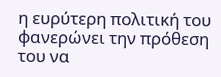η ευρύτερη πολιτική του φανερώνει την πρόθεση του να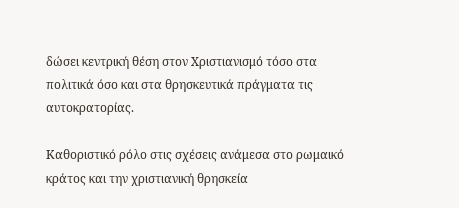δώσει κεντρική θέση στον Χριστιανισμό τόσο στα πολιτικά όσο και στα θρησκευτικά πράγματα τις αυτοκρατορίας.

Καθοριστικό ρόλο στις σχέσεις ανάμεσα στο ρωμαικό κράτος και την χριστιανική θρησκεία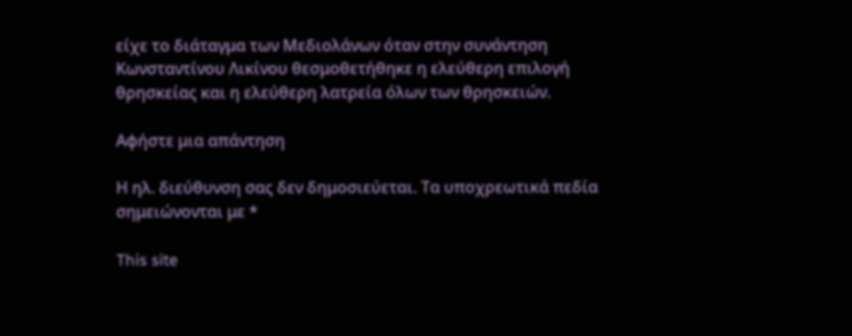είχε το διάταγμα των Μεδιολάνων όταν στην συνάντηση Κωνσταντίνου Λικίνου θεσμοθετήθηκε η ελεύθερη επιλογή θρησκείας και η ελεύθερη λατρεία όλων των θρησκειών.

Αφήστε μια απάντηση

Η ηλ. διεύθυνση σας δεν δημοσιεύεται. Τα υποχρεωτικά πεδία σημειώνονται με *

This site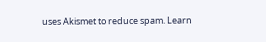uses Akismet to reduce spam. Learn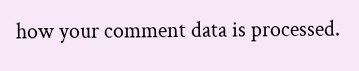how your comment data is processed.